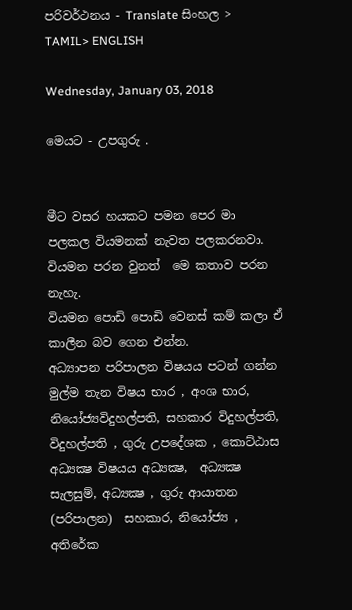පරිවර්ථනය - Translate සිංහල > TAMIL> ENGLISH

Wednesday, January 03, 2018

මෙයට - උපගුරු .


මීට වසර හයකට පමන පෙර මා පලකල වියමනක් නැවත පලකරනවා. වියමන පරන වුනත්  මෙ කතාව පරන නැහැ.
වියමන පොඩි පොඩි වෙනස් කම් කලා ඒ කාලීන බව ගෙන එන්න.
අධ්‍යාපන පරිපාලන විෂයය පටන් ගන්න මුල්ම තැන විෂය භාර , අංශ භාර, නියෝජ්‍යවිදුහල්පති, සහකාර විදුහල්පති, විදුහල්පති , ගුරු උපදේශක , කොට්ඨාස අධ්‍යක්‍ෂ විෂයය අධ්‍යක්‍ෂ,  අධ්‍යක්‍ෂ සැලසුම්, අධ්‍යක්‍ෂ , ගුරු ආයාතන (පරිපාලන)  සහකාර, නියෝජ්‍ය , අතිරේක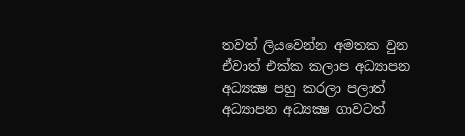තවත් ලියවෙන්න අමතක වුන ඒවාත් එක්ක කලාප අධ්‍යාපන අධ්‍යක්‍ෂ පහු කරලා පලාත් අධ්‍යාපන අධ්‍යක්‍ෂ ගාවටත්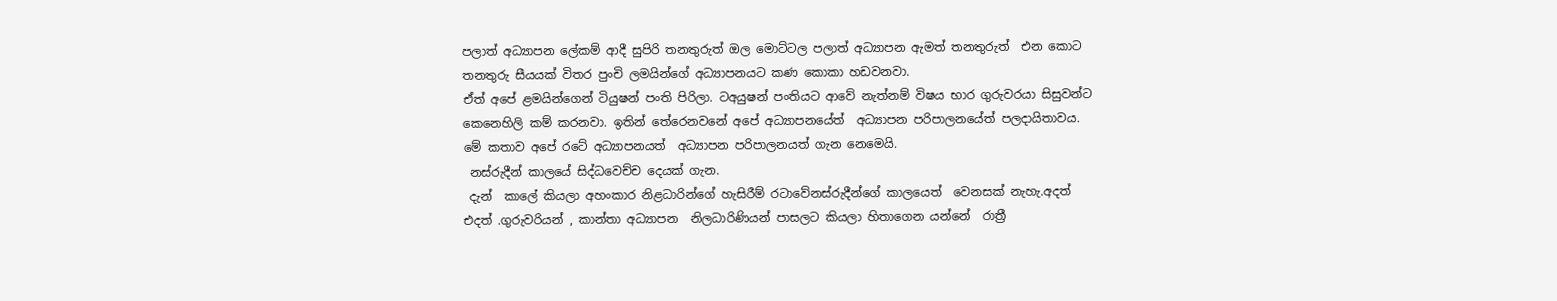පලාත් අධ්‍යාපන ලේකම් ආදී සුපිරි තනතුරුත් ඔල මොට්ටල පලාත් අධ්‍යාපන ඇමත් තනතුරුත්  එන කොට තනතුරු සීයයක් විතර පුංචි ලමයින්ගේ අධ්‍යාපනයට කණ කොකා හඩවනවා.
ඒත් අපේ ළමයින්ගෙන් ටියුෂන් පංති පිරිලා. ටඅයුෂන් පංතියට ආවේ නැත්නම් විෂය භාර ගුරුවරයා සිසුවන්ට කෙනෙහිලි කම් කරනවා. ඉතින් තේරෙනවනේ අපේ අධ්‍යාපනයේත්  අධ්‍යාපන පරිපාලනයේත් පලදායිතාවය.
මේ කතාව අපේ රටේ අධ්‍යාපනයත්  අධ්‍යාපන පරිපාලනයත් ගැන නෙමෙයි.
 නස්රුදීන් කාලයේ සිද්ධවෙච්ච දෙයක් ගැන.
 දැන්  කාලේ කියලා අහංකාර නිළධාරින්ගේ හැසිරීම් රටාවේනස්රුදීන්ගේ කාලයෙත්  වෙනසක් නැහැ.අදත් එදත් .ගුරුවරියන් , කාන්තා අධ්‍යාපන  නිලධාරිණියන් පාසලට කියලා හිතාගෙන යන්නේ  රාත්‍රී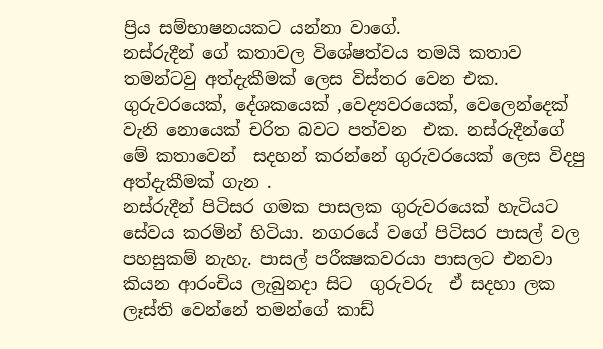ප්‍රිය සම්භාෂනයකට යන්නා වාගේ.
නස්‌රුදීන් ගේ කතාවල විශේෂත්වය තමයි කතාව තමන්ටවු අත්දැකීමක් ලෙස විස්තර වෙන එක. ගුරුවරයෙක්, දේශකයෙක් ,වෙද්‍යවරයෙක්, වෙලෙන්දෙක් වැනි නොයෙක් චරිත බවට පත්වන  එක. නස්‌රුදීන්ගේ මේ කතාවෙන්  සදහන් කරන්නේ ගුරුවරයෙක් ලෙස විදපු අත්දැකීමක් ගැන .
නස්‌රුදීන් පිටිසර ගමක පාසලක ගුරුවරයෙක් හැටියට සේවය කරමින් හිටියා. නගරයේ වගේ පිටිසර පාසල් වල පහසුකම් නැහැ. පාසල් පරීක්‍ෂකවරයා පාසලට එනවා කියන ආරංචිය ලැබුනදා සිට  ගුරුවරු  ඒ සදහා ලක ලෑස්ති වෙන්නේ තමන්ගේ කාඩ්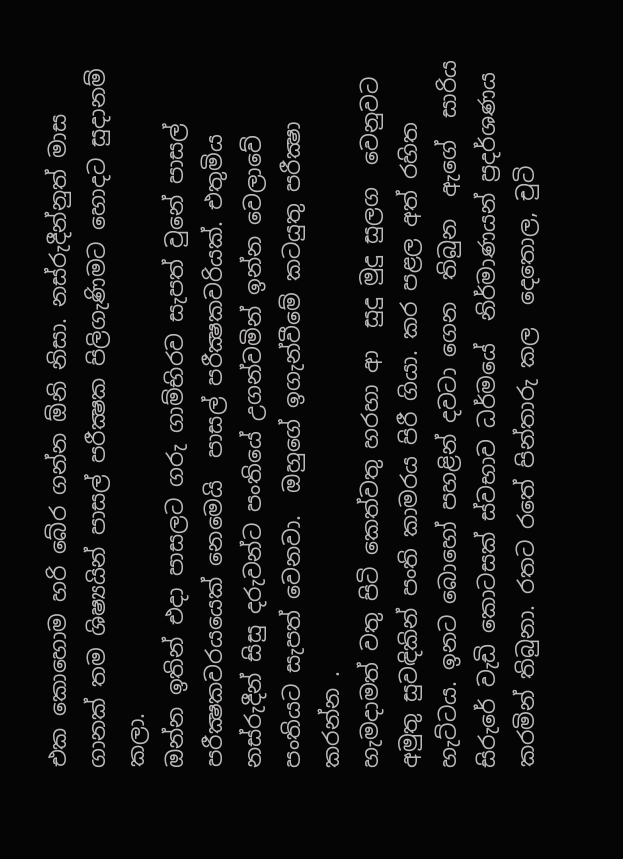එක කොහොම හරි බේර ගන්න ඕනි නිසා. නස්‌රුදීන්නුත් මාස ගානක් තම ශිෂ්‍යයින් පාසල් පරීක්‍ෂක පිලිගැණිමට හොදට සුදානම් කලා.
ඔන්න ඉතින් එදා පාසලට ‍ගරු ගාම්භිරව සැපත් වුනේ පාසල් පරීක්‍ෂකවරයයෙක් නෙමෙයි  පාසල් පරීක්‍ෂකවරියක්. එතුමිය නස්‌රුදීන් සිසු දරුවන්ට පංතියේ උගන්වමින් ඉන්න වෙලාවේ පංතියට සැපත් වෙනවා.  ඔහුගේ ඉගැන්වීමේ කටයුතු පරීක්‍ෂා කරන්න .
හැමදාමත් වතු පිටි කෙත්වතු හරහා ආ  සුදු මුදු සුලග  වෙනුවට අමුතු සුවඳිකින් පංති කාමරය පිරී ගියා. කර පළල අත් රහිත හැට්‌ටය. ඉනට බොහෝ පහළින් දවටා ගෙන  තිබුන  ඇගේ  සාරිය  සිරුරේ වැඩි කොටසක් ස්වභාව ධර්මයේ  නිර්මාණයන් ප්‍රදර්ශණය කරමින් තිබුනා. රතට රතේ පින්තාරු කල  දෙතොල, චුටි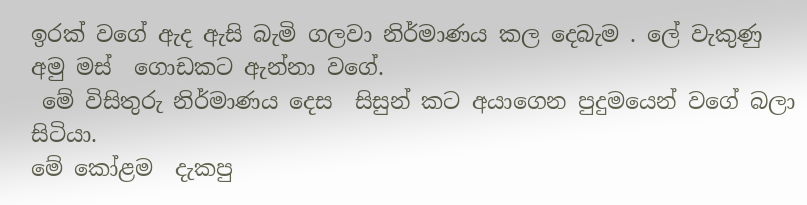ඉරක් වගේ ඇද ඇසි බැමි ගලවා නිර්මාණය කල දෙබැම . ලේ වැකුණු අමු මස්  ගොඩකට ඇන්නා වගේ.
 මේ විසිතුරු නිර්මාණය දෙස  සිසුන් කට අයාගෙන පුදුමයෙන් වගේ බලා සිටියා.
මේ කෝළම  දැකපු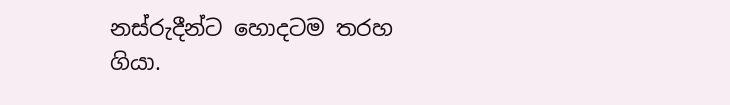නස්‌රුදීන්ට හොදටම තරහ ගියා.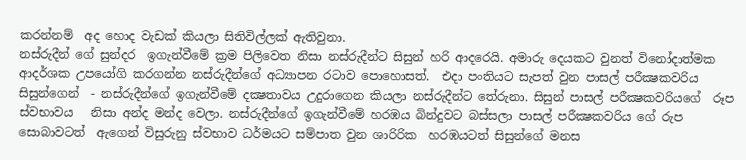කරන්නම්  අද හොද වැඩක් කියලා සිතිවිල්ලක් ඇතිවුනා.
නස්‌රුදීන් ගේ සුන්දර  ඉගැන්වීමේ ක්‍රම පිලිවෙත නිසා නස්රුදීන්ට සිසුන් හරි ආදරෙයි. අමාරු දෙයකට වුනත් විනෝදාත්මක ආදර්ශක උපයෝගි කරගන්න නස්‌රුදීන්ගේ අධ්‍යාපන රටාව පොහොසත්.  එදා පංතියට සැපත් වුන පාසල් පරීක්‍ෂකවරිය සිසුන්ගෙන්  - නස්‌රුදීන්ගේ ඉගැන්වීමේ දක්‍ෂතාවය උදුරාගෙන කියලා නස්රුදීන්ට තේරුනා. සිසුන් පාසල් පරීක්‍ෂකවරියගේ  රූප ස්වභාවය   නිසා අන්ද මන්ද වෙලා. නස්රුදීන්ගේ ඉගැන්වීමේ හරඹය බින්දුවට බස්සලා පාසල් පරීක්‍ෂකවරිය ගේ රුප සොබාවටත්  ඇගෙන් විසුරුනු ස්වභාව ධර්මයට සම්පාත වුන ශාරිරික  හරඹයටත් සිසුන්ගේ මනස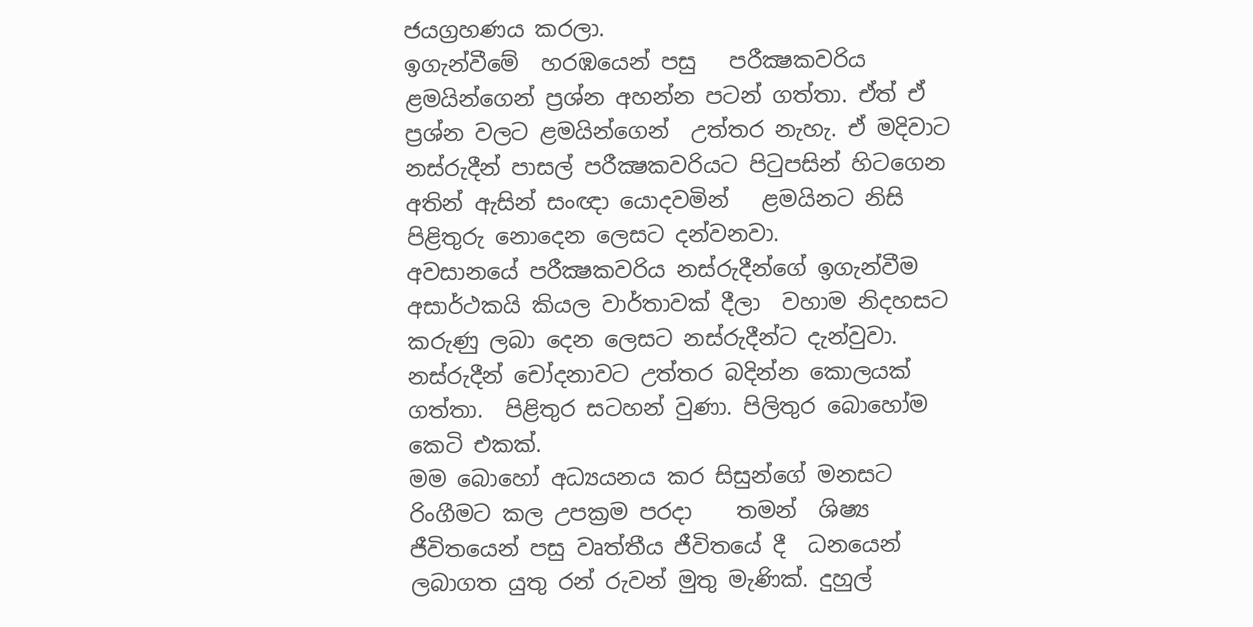ජයග්‍රහණය කරලා.
ඉගැන්වීමේ  හරඹයෙන් පසු   පරීක්‍ෂකවරිය ළමයින්ගෙන් ප්‍රශ්න අහන්න පටන් ගත්තා. ඒත් ඒ ප්‍රශ්න වලට ළමයින්ගෙන්  උත්තර නැහැ. ඒ මදිවාට නස්‌රුදීන් පාසල් පරීක්‍ෂකවරියට පිටුපසින් හිටගෙන අතින් ඇසින් සංඥා යොදවමින්   ළමයිනට නිසි පිළිතුරු නොදෙන ලෙසට දන්වනවා.
අවසානයේ පරීක්‍ෂකවරිය නස්‌රුදීන්ගේ ඉගැන්වීම අසාර්ථකයි කියල වාර්තාවක් දීලා  වහාම නිදහසට කරුණු ලබා දෙන ලෙසට නස්රුදීන්ට දැන්වුවා. නස්‌රුදීන් චෝදනාවට උත්තර බදින්න කොලයක් ගත්තා.  පිළිතුර සටහන් වුණා. පිලිතුර බොහෝම කෙටි එකක්.
මම බොහෝ අධ්‍යයනය කර සිසුන්ගේ මනසට රිංගීමට කල උපක්‍රම පරදා    තමන්  ශිෂ්‍ය ජීවිතයෙන් පසු වෘත්තීය ජීවිතයේ දී  ධනයෙන් ලබාගත යුතු රන් රුවන් මුතු මැණික්‌. දුහුල්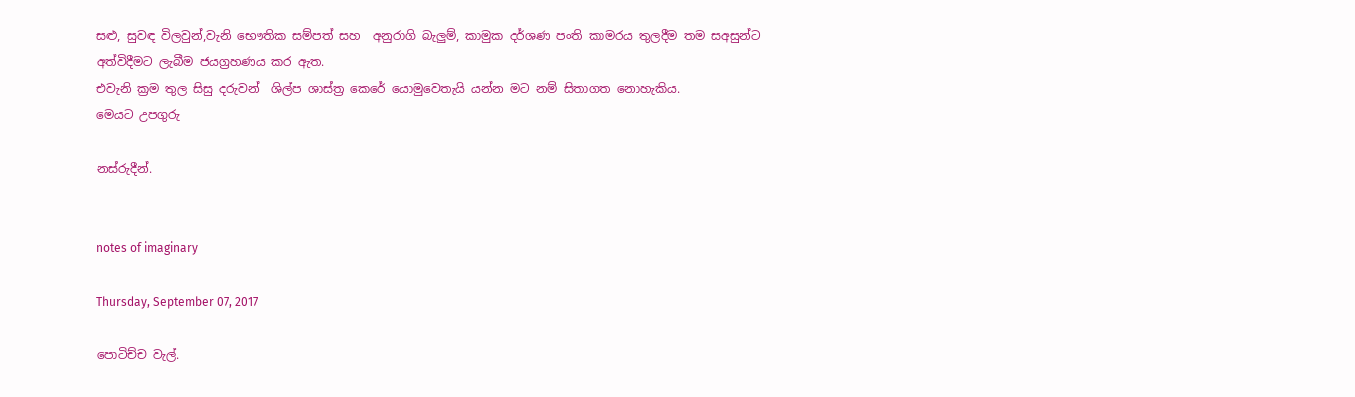සළු, සුවඳ විලවුන්,වැනි භෞතික සම්පත් සහ  අනුරාගි බැලුම්, කාමුක දර්ශණ පංති කාමරය තුලදීම තම සඅසුන්ට අත්විදීමට ලැබීම ජයග්‍රහණය කර ඇත.
එවැනි ක්‍රම තුල සිසු දරුවන්  ශිල්ප ශාස්‌ත්‍ර කෙරේ යොමුවෙතැයි යන්න මට නම් සිතාගත නොහැකිය.
මෙයට උපගුරු

නස්රුදීන්.


notes of imaginary

Thursday, September 07, 2017

පොටිච්ච වැල්.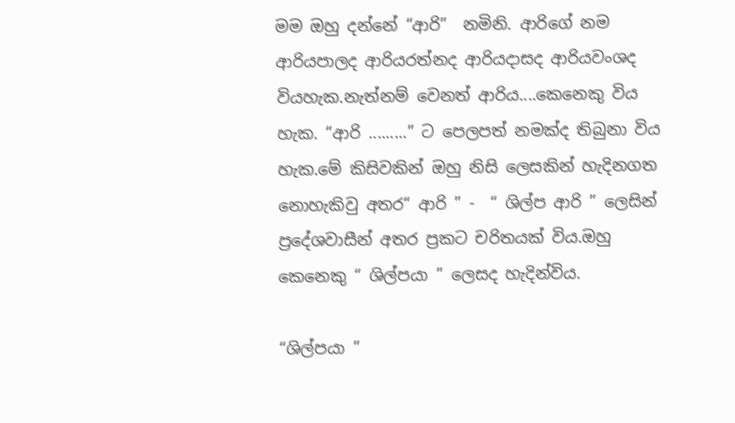මම ඔහු දන්නේ “ආරි”  නමිනි. ආරිගේ නම ආරියපාලද ආරියරත්නද ආරියදාසද ආරියවංශද වියහැක.නැත්නම් වෙනත් ආරිය....කෙනෙකු විය හැක. “ආරි .........” ට පෙලපත් නමක්ද තිබුනා විය හැක.මේ කිසිවකින් ඔහු නිසි ලෙසකින් හැදිනගත නොහැකිවු අතර“ ආරි ” -  “ ශිල්ප ආරි ” ලෙසින්  ප්‍රදේශවාසීන් අතර ප්‍රකට චරිතයක් විය.ඔහු කෙනෙකු “ ශිල්පයා ” ලෙසද හැදින්විය.

“ශිල්පයා ”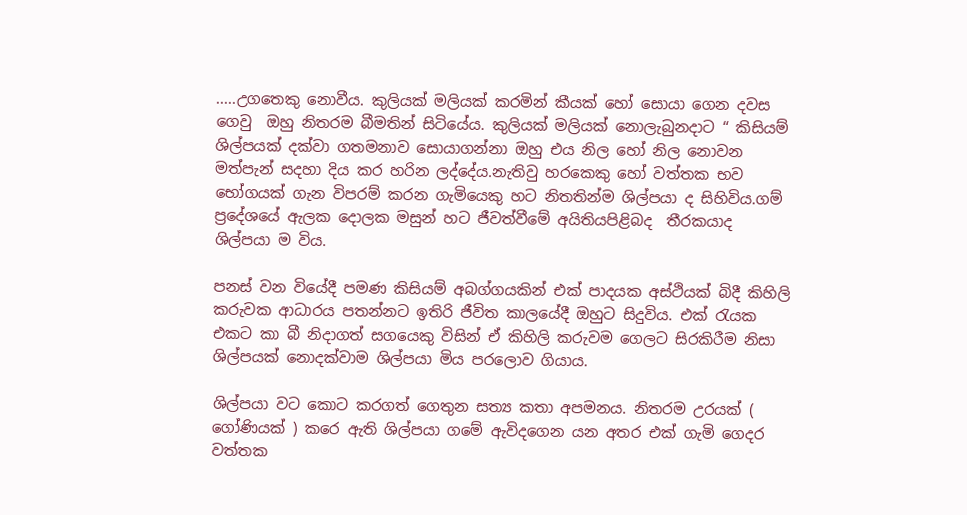.....උගතෙකු නොවීය. කුලියක් මලියක් කරමින් කීයක් හෝ සොයා ගෙන දවස ගෙවු  ඔහු නිතරම බීමතින් සිටියේය. කුලියක් මලියක් නොලැබුනදාට “ කිසියම් ශිල්පයක් දක්වා ගතමනාව සොයාගන්නා ඔහු එය නිල හෝ නිල නොවන මත්පැන් සදහා දිය කර හරින ලද්දේය.නැතිවු හරකෙකු හෝ වත්තක භව භෝගයක් ගැන විපරම් කරන ගැමියෙකු හට නිතතින්ම ශිල්පයා ද සිහිවිය.ගම් ප්‍රදේශයේ ඇලක දොලක මසුන් හට ජීවත්වීමේ අයිතියපිළිබද  තීරකයාද ශිල්පයා ම විය.

පනස් වන වියේදී පමණ කිසියම් අබග්ගයකින් එක් පාදයක අස්ථියක් බිදී කිහිලි කරුවක ආධාරය පතන්නට ඉතිරි ජීවිත කාලයේදී ඔහුට සිදුවිය. එක් රැයක එකට කා බී නිදාගත් සගයෙකු විසින් ඒ කිහිලි කරුවම ගෙලට සිරකිරීම නිසා ශිල්පයක් නොදක්වාම ශිල්පයා මිය පරලොව ගියාය.

ශිල්පයා වට කොට කරගත් ගෙතුන සත්‍ය කතා අපමනය. නිතරම උරයක් ( ගෝණියක් ) කරෙ ඇති ශිල්පයා ගමේ ඇවිදගෙන යන අතර එක් ගැමි ගෙදර වත්තක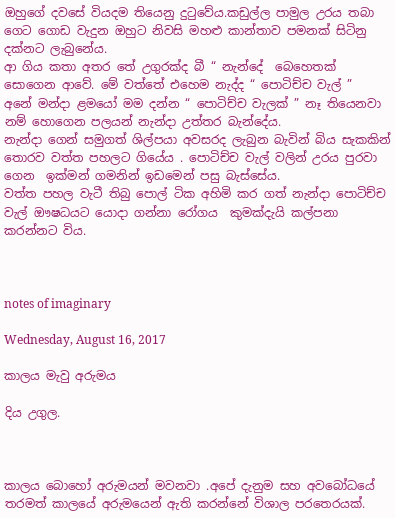ඔහුගේ දවසේ වියදම තියෙනු දුටුවේය.කඩුල්ල පාමුල උරය තබා ගෙට ගොඩ වැදුන ඔහුට නිවසි මහළු කාන්තාව පමනක් සිටිනු දක්නට ලැබුනේය.
ආ ගිය කතා අතර තේ උගුරක්ද බී “ නැන්දේ  බෙහෙතක් සොගෙන ආවේ. මේ වත්තේ එහෙම නැද්ද “ පොටිච්ච වැල් ”
අනේ මන්දා ළමයෝ මම දන්න “ පොටිච්ච වැලක් ” නෑ තියෙනවා නම් හොගෙන පලයන් නැන්දා උත්තර බැන්දේය.
නැන්දා ගෙන් සමුගත් ශිල්පයා අවසරද ලැබුන බැවින් බිය සැකකින් තොරව වත්ත පහලට ගියේය . පොටිච්ච වැල් වලින් උරය පුරවා ගෙන  ඉක්මන් ගමනින් ඉඩමෙන් පසු බැස්සේය.
වත්ත පහල වැටී තිබු පොල් ටික අහිමි කර ගත් නැන්දා පොටිච්ච වැල් ඖෂධයට යොදා ගන්නා රෝගය  කුමක්දැයි කල්පනා කරන්නට විය.



notes of imaginary

Wednesday, August 16, 2017

කාලය මැවු අරුමය

දිය උගුල.



කාලය බොහෝ අරුමයන් මවනවා .අපේ දැනුම සහ අවබෝධයේ තරමත් කාලයේ අරුමයෙන් ඇති කරන්නේ විශාල පරතෙරයක්.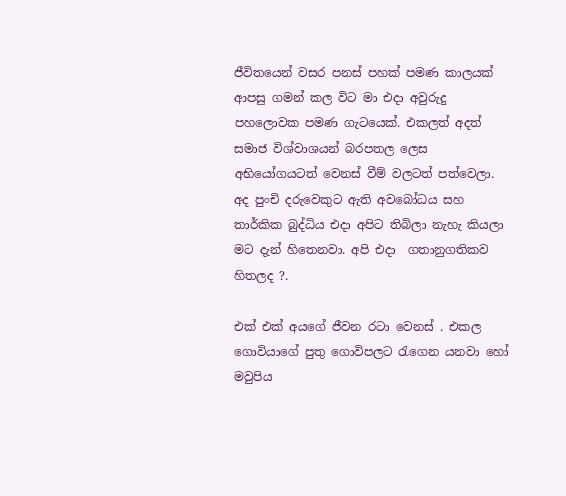ජීවිතයෙන් වසර පනස් පහක් පමණ කාලයක්  ආපසු ගමන් කල විට මා එදා අවුරුදු  පහලොවක පමණ ගැටයෙක්. එකලත් අදත් සමාජ විශ්වාශයන් බරපතල ලෙස අභියෝගයටත් වෙනස් වීම් වලටත් පත්වෙලා.
අද පුංචි දරුවෙකුට ඇති අවබෝධය සහ  තාර්කික බුද්ධිය එදා අපිට තිබිලා නැහැ කියලා මට දැන් හිතෙනවා. අපි එදා  ගතානුගතිකව හිතලද ?.

එක් එක් අයගේ ජීවන රටා වෙනස් . එකල ගොවියාගේ පුතු ගොවිපලට රැගෙන යනවා හෝ මවුපිය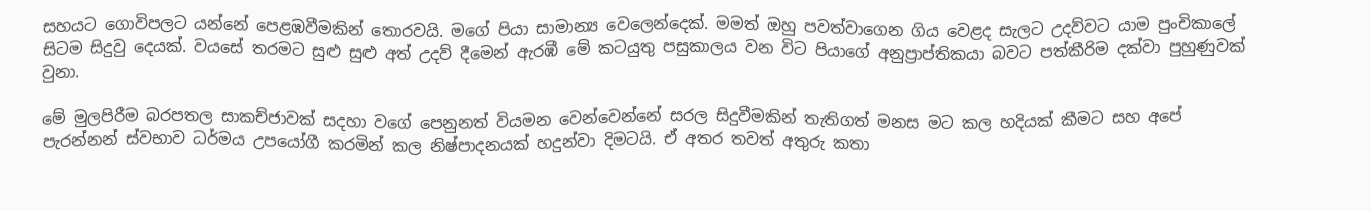සහයට ගොවිපලට යන්නේ පෙළඹවීමකින් තොරවයි. මගේ පියා සාමාන්‍ය වෙලෙන්දෙක්. මමත් ඔහු පවත්වාගෙන ගිය වෙළද සැලට උදව්වට යාම පුංචිකාලේ සිටම සිදුවු දෙයක්. වයසේ තරමට සුළු සුළු අත් උදව් දීමෙන් ඇරඹී මේ කටයුතු පසුකාලය වන විට පියාගේ අනුප්‍රාප්තිකයා බවට පත්කීරිම දක්වා පුහුණුවක් වුනා.

මේ මුලපිරීම බරපතල සාකච්ජාවක් සදහා වගේ පෙනුනත් වියමන වෙන්වෙන්නේ සරල සිදුවීමකින් තැතිගත් මනස මට කල හදියක් කීමට සහ අපේ පැරන්නන් ස්වභාව ධර්මය උපයෝගී කරමින් කල නිෂ්පාදනයක් හදුන්වා දිමටයි. ඒ අතර තවත් අතුරු කතා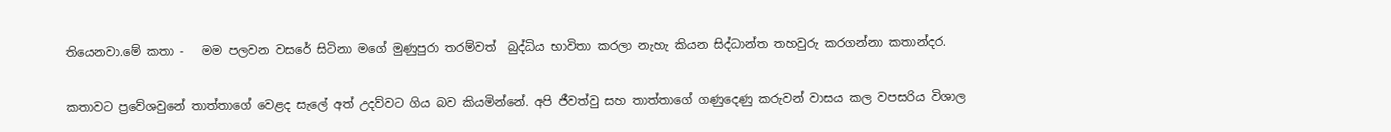තියෙනවා.මේ කතා -   මම පලවන වසරේ සිටිනා මගේ මුණුපුරා තරම්වත්  බුද්ධිය භාවිතා කරලා නැහැ කියන සිද්ධාන්ත තහවුරු කරගන්නා කතාන්දර.

කතාවට ප්‍රවේශවුනේ තාත්තාගේ වෙළද සැලේ අත් උදව්වට ගිය බව කියමින්නේ. අපි ජීවත්වු සහ තාත්තාගේ ගණුදෙණු කරුවන් වාසය කල වපසරිය විශාල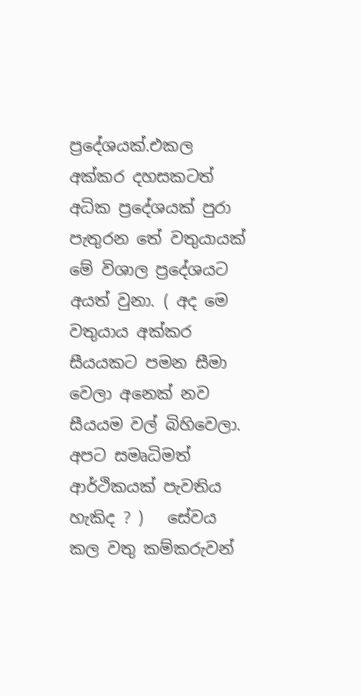ප්‍රදේශයක්.එකල අක්කර දහසකටත් අධික ප්‍රදේශයක් පුරා පැතුරන තේ වතුයායක් මේ විශාල ප්‍රදේශයට අයත් වුනා. ( අද මෙ වතුයාය අක්කර සීයයකට පමන සීමා වෙලා අනෙක් නව සීයයම වල් බිහිවෙලා. අපට සමෘධිමත් ආර්ථිකයක් පැවතිය හැකිද ? )   සේවය කල වතු කම්කරුවන්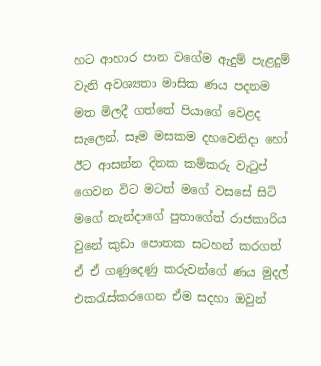හට ආහාර පාන වගේම ඇදුම් පැළදුම් වැනි අවශ්‍යතා මාසික ණය පදනම මත මිලදී ගත්තේ පියාගේ වෙළද සැලෙන්. සෑම මසකම දහවෙනිදා හෝ ඊට ආසන්න දිනක කම්කරු වැටුප් ගෙවන විට මටත් මගේ වසසේ සිටි මගේ නැන්දාගේ පුතාගේත් රාජකාරිය වුනේ කුඩා පොතක සටහන් කරගත් ඒ ඒ ගණුදෙණු කරුවන්ගේ ණය මුදල් එකරැස්කරගෙන ඒම සදහා ඔවුන්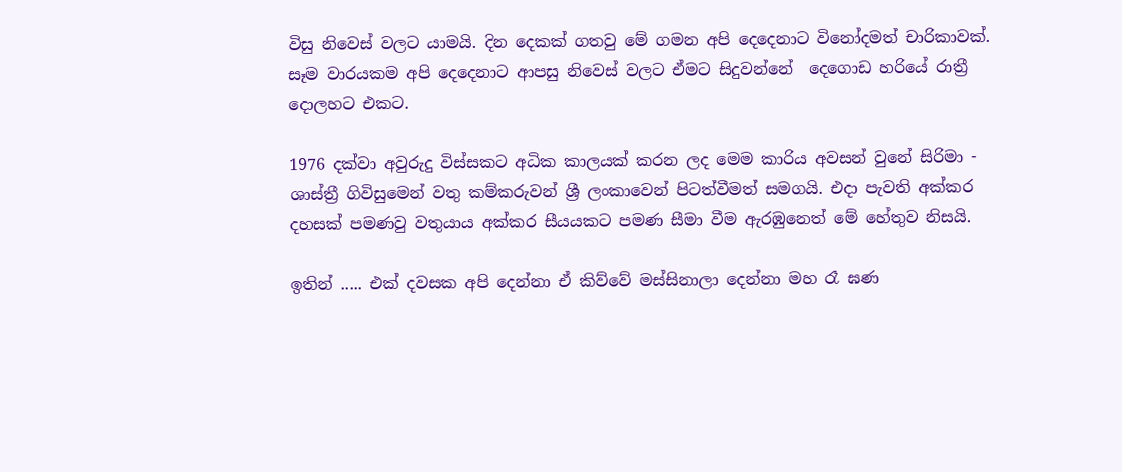විසු නිවෙස් වලට යාමයි. දින දෙකක් ගතවු මේ ගමන අපි දෙදෙනාට විනෝදමත් චාරිකාවක්. සෑම වාරයකම අපි දෙදෙනාට ආපසු නිවෙස් වලට ඒමට සිදුවන්නේ  දෙගොඩ හරියේ රාත්‍රී දොලහට එකට.

1976 දක්වා අවුරුදු විස්සකට අධික කාලයක් කරන ලද මෙම කාරිය අවසන් වුනේ සිරිමා - ශාස්ත්‍රී ගිවිසුමෙන් වතු කම්කරුවන් ශ්‍රී ලංකාවෙන් පිටත්වීමත් සමගයි. එදා පැවති අක්කර දහසක් පමණවු වතුයාය අක්කර සීයයකට පමණ සීමා වීම ඇරඹුනෙත් මේ හේතුව නිසයි.

ඉතින් ..... එක් දවසක අපි දෙන්නා ඒ කිව්වේ මස්සිනාලා දෙන්නා මහ රෑ ඝණ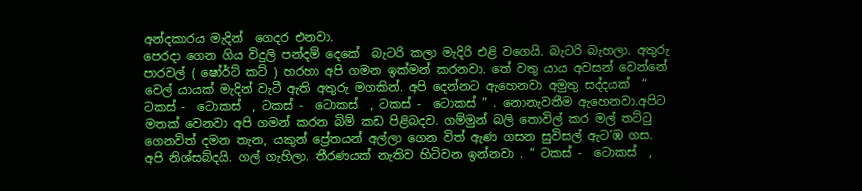අන්දකාරය මැදින්  ගෙදර එනවා.
පෙරදා ගෙන ගිය විදුලි පන්දම් දෙකේ  බැටරි කලා මැදිරි එළි වගෙයි. බැටරි බැහලා. අතුරු පාරවල් ( ෂෝර්ට් කට් ) හරහා අපි ගමන ඉක්මන් කරනවා. තේ වතු යාය අවසන් වෙන්නේ වෙල් යායක් මැදින් වැටී ඇති අතුරු මගකින්. අපි දෙන්නට ඇහෙනවා අමුතු සද්දයක්  “ ටකස් -  ටොකස්  , ටකස් -  ටොකස්  , ටකස් -  ටොකස් ” . නොනැවතීම ඇහෙනවා.අපිට මතක් වෙනවා අපි ගමන් කරන බිම් කඩ පිළිබදව. ගම්මුන් බලි තොවිල් කර මල් තට්ටු ගෙනවිත් දමන තැන, යකුන් ප්‍රේතයන් අල්ලා ගෙන විත් ඇණ ගසන සුවිසල් ඇට’ඹ ගස.
අපි නිශ්සබ්දයි. ගල් ගැහිලා. තීරණයක් නැතිව හිටිවන ඉන්නවා . “ ටකස් -  ටොකස්  ,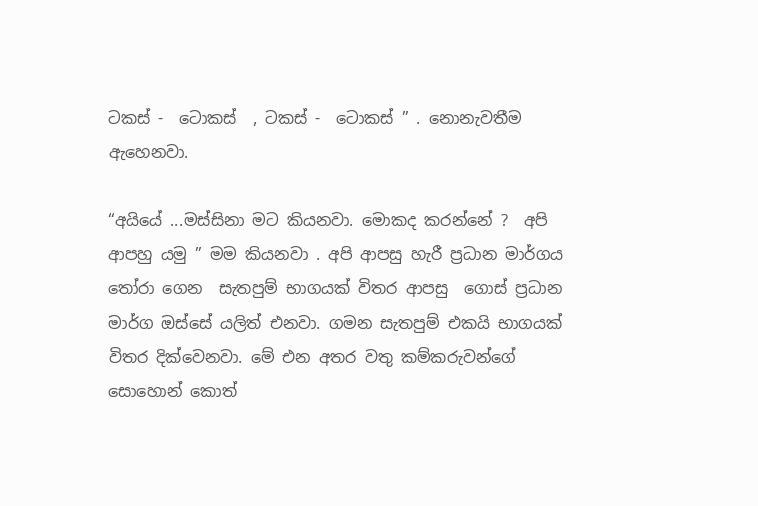ටකස් -  ටොකස්  , ටකස් -  ටොකස් ” . නොනැවතීම ඇහෙනවා.

“අයියේ ...මස්සිනා මට කියනවා. මොකද කරන්නේ ?  අපි ආපහු යමු ” මම කියනවා . අපි ආපසු හැරී ප්‍රධාන මාර්ගය තෝරා ගෙන  සැතපුම් භාගයක් විතර ආපසු  ගොස් ප්‍රධාන මාර්ග ඔස්සේ යලිත් එනවා. ගමන සැතපුම් එකයි භාගයක් විතර දික්වෙනවා. මේ එන අතර වතු කම්කරුවන්ගේ සොහොන් කොත්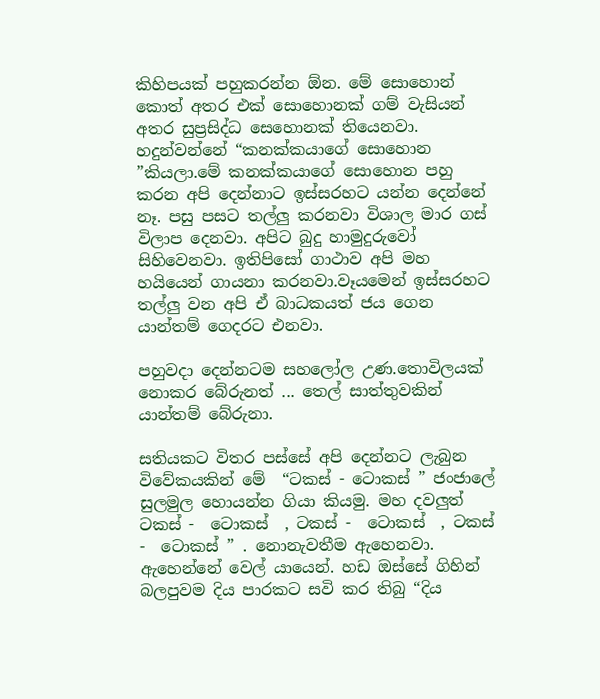කිහිපයක් පහුකරන්න ඕන. මේ සොහොන් කොත් අතර එක් සොහොනක් ගම් වැසියන් අතර සුප්‍රසිද්ධ සෙහොනක් තියෙනවා. හදුන්වන්නේ “කනක්කයාගේ සොහොන ”කියලා.මේ කනක්කයාගේ සොහොන පහු කරන අපි දෙන්නාට ඉස්සරහට යන්න දෙන්නේ නෑ. පසු පසට තල්ලු කරනවා විශාල මාර ගස් විලාප දෙනවා. අපිට බුදු හාමුදුරුවෝ සිහිවෙනවා. ඉතිපිසෝ ගාථාව අපි මහ හයියෙන් ගායනා කරනවා.වෑයමෙන් ඉස්සරහට තල්ලු වන අපි ඒ බාධකයත් ජය ගෙන යාන්තම් ගෙදරට එනවා.

පහුවදා දෙන්නටම සහලෝල උණ.තොවිලයක් නොකර බේරුනත් ... තෙල් සාත්තුවකින් යාන්තම් බේරුනා.

සතියකට විතර පස්සේ අපි දෙන්නට ලැබුන විවේකයකින් මේ  “ටකස් - ටොකස් ” ජංජාලේ සුලමුල හොයන්න ගියා කියමු. මහ දවලුත්  ටකස් -  ටොකස්  , ටකස් -  ටොකස්  , ටකස් -  ටොකස් ” . නොනැවතීම ඇහෙනවා. ඇහෙන්නේ වෙල් යායෙන්. හඩ ඔස්සේ ගිහින් බලපුවම දිය පාරකට සවි කර තිබු “දිය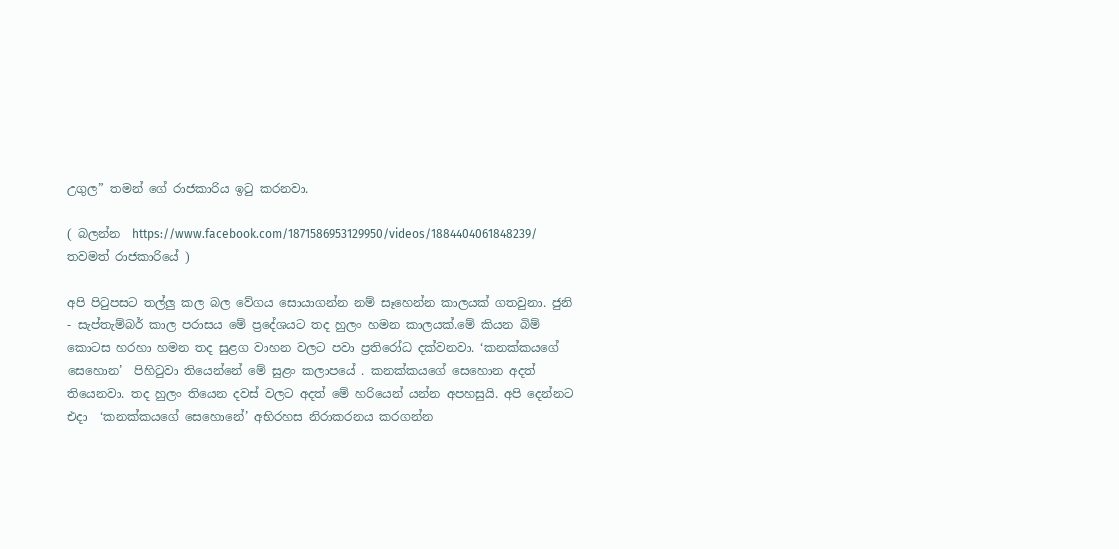උගුල” තමන් ගේ රාජකාරිය ඉටු කරනවා.

( බලන්න  https://www.facebook.com/1871586953129950/videos/1884404061848239/ තවමත් රාජකාරියේ )

අපි පිටුපසට තල්ලු කල බල වේගය සොයාගන්න නම් සෑහෙන්න කාලයක් ගතවුනා. ජුනි - සැප්තැම්බර් කාල පරාසය මේ ප්‍රදේශයට තද හුලං හමන කාලයක්.මේ කියන බිම් කොටස හරහා හමන තද සුළග වාහන වලට පවා ප්‍රතිරෝධ දක්වනවා. ‘කනක්කයගේ සෙහොන’  පිහිටුවා තියෙන්නේ මේ සුළං කලාපයේ . කනක්කයගේ සෙහොන අදත් තියෙනවා. තද හුලං තියෙන දවස් වලට අදත් මේ හරියෙන් යන්න අපහසුයි. අපි දෙන්නට එදා  ‘කනක්කයගේ සෙහොනේ’ අභිරහස නිරාකරනය කරගන්න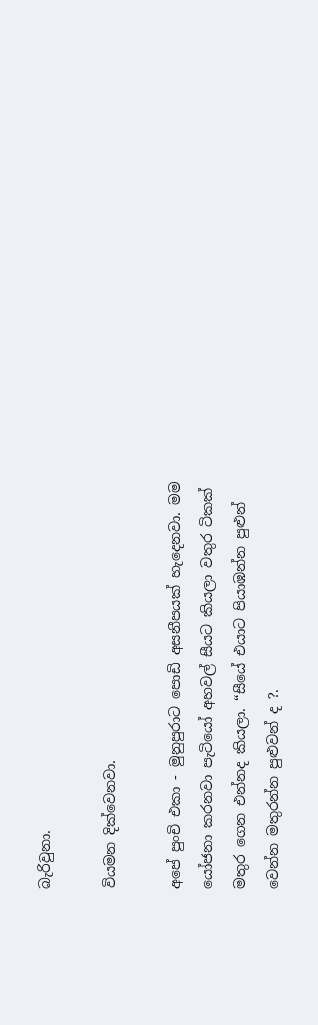බැරිවුනා.

වියමන දික්වෙනවා.

අපේ පුංචි එකා - මුනුපුරාට පොඩි අසනීපයක් හැදෙනවා. මම යෝජනා කරනවා පැටියෝ අහවල් සීයට කියලා වතුර ටිකක් මතුර ගෙන එන්නද කියලා. “සීයේ එයාට පියාඹන්න පුළුන් වෙන්න මතුරන්න පුළුවන් ද ?.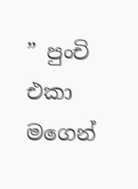” පුංචි එකා මගෙන්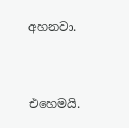අහනවා.


එහෙමයි.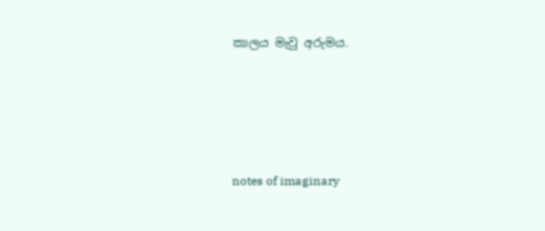කාලය මැවු අරුමය.






notes of imaginary